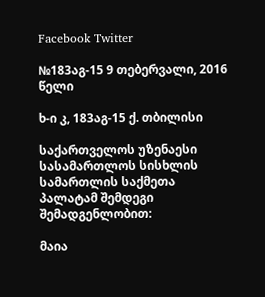Facebook Twitter

№183აგ-15 9 თებერვალი, 2016 წელი

ხ-ი კ, 183აგ-15 ქ. თბილისი

საქართველოს უზენაესი სასამართლოს სისხლის სამართლის საქმეთა პალატამ შემდეგი შემადგენლობით:

მაია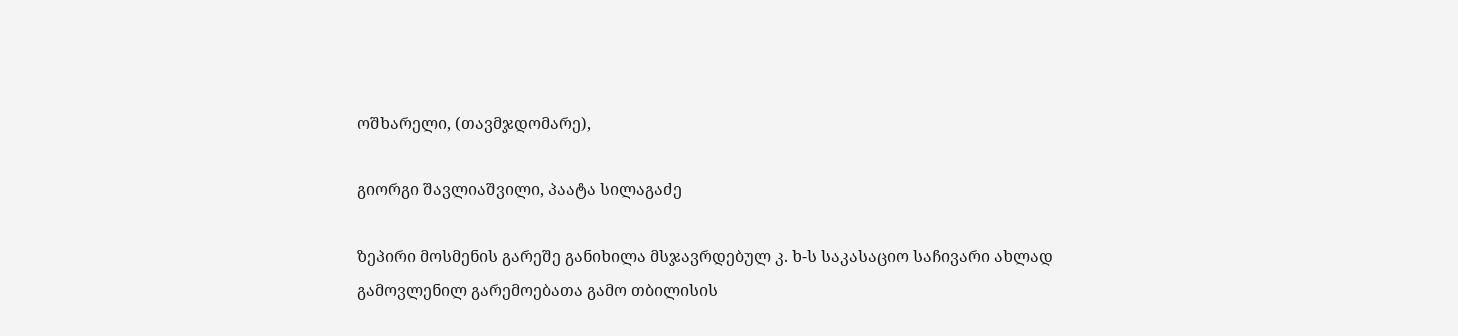ოშხარელი, (თავმჯდომარე),

გიორგი შავლიაშვილი, პაატა სილაგაძე

ზეპირი მოსმენის გარეშე განიხილა მსჯავრდებულ კ. ხ-ს საკასაციო საჩივარი ახლად გამოვლენილ გარემოებათა გამო თბილისის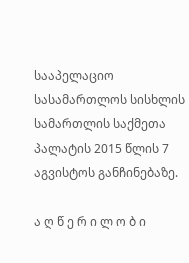სააპელაციო სასამართლოს სისხლის სამართლის საქმეთა პალატის 2015 წლის 7 აგვისტოს განჩინებაზე.

ა ღ წ ე რ ი ლ ო ბ ი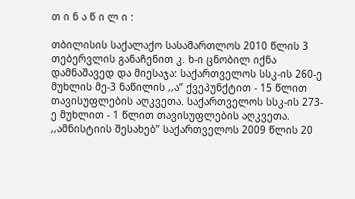თ ი ნ ა წ ი ლ ი :

თბილისის საქალაქო სასამართლოს 2010 წლის 3 თებერვლის განაჩენით კ. ხ-ი ცნობილ იქნა დამნაშავედ და მიესაჯა: საქართველოს სსკ-ის 260-ე მუხლის მე-3 ნაწილის ,,ა’’ ქვეპუნქტით - 15 წლით თავისუფლების აღკვეთა. საქართველოს სსკ-ის 273-ე მუხლით - 1 წლით თავისუფლების აღკვეთა. ,,ამნისტიის შესახებ’’ საქართველოს 2009 წლის 20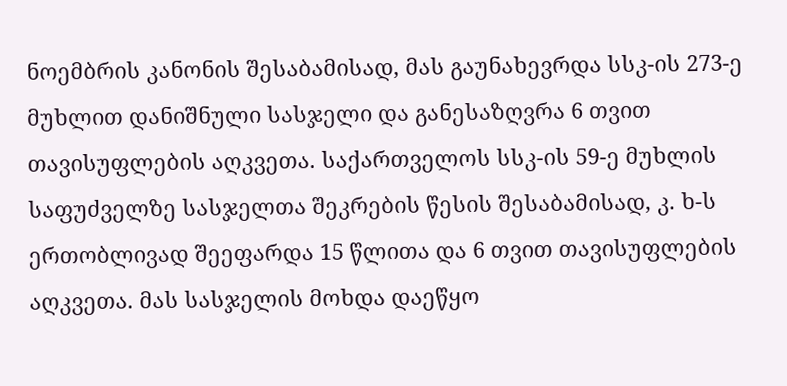ნოემბრის კანონის შესაბამისად, მას გაუნახევრდა სსკ-ის 273-ე მუხლით დანიშნული სასჯელი და განესაზღვრა 6 თვით თავისუფლების აღკვეთა. საქართველოს სსკ-ის 59-ე მუხლის საფუძველზე სასჯელთა შეკრების წესის შესაბამისად, კ. ხ-ს ერთობლივად შეეფარდა 15 წლითა და 6 თვით თავისუფლების აღკვეთა. მას სასჯელის მოხდა დაეწყო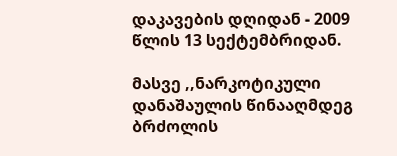დაკავების დღიდან - 2009 წლის 13 სექტემბრიდან.

მასვე ,,ნარკოტიკული დანაშაულის წინააღმდეგ ბრძოლის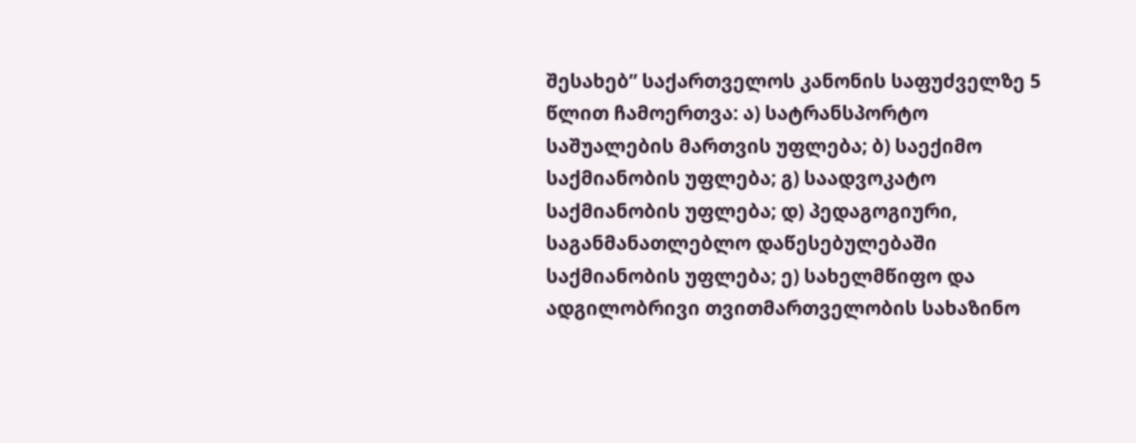შესახებ” საქართველოს კანონის საფუძველზე 5 წლით ჩამოერთვა: ა) სატრანსპორტო საშუალების მართვის უფლება; ბ) საექიმო საქმიანობის უფლება; გ) საადვოკატო საქმიანობის უფლება; დ) პედაგოგიური, საგანმანათლებლო დაწესებულებაში საქმიანობის უფლება; ე) სახელმწიფო და ადგილობრივი თვითმართველობის სახაზინო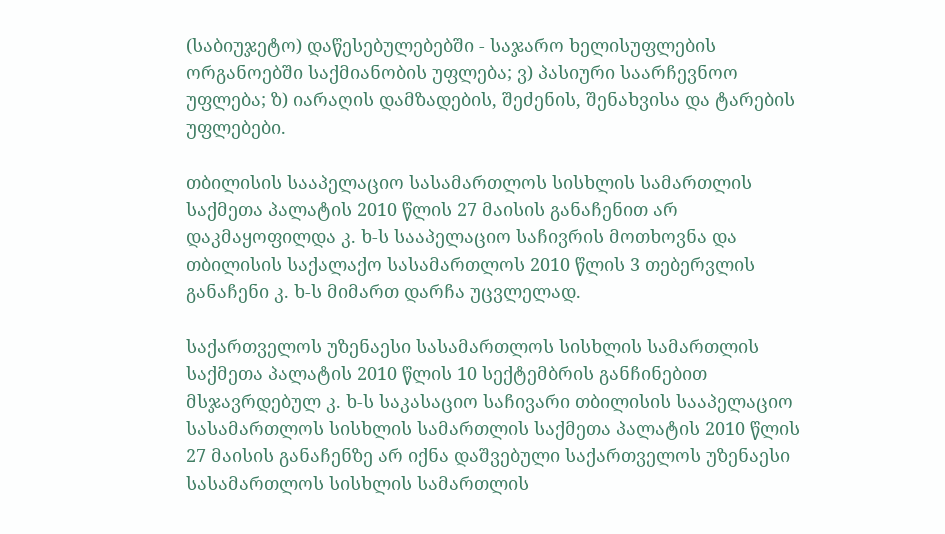(საბიუჯეტო) დაწესებულებებში - საჯარო ხელისუფლების ორგანოებში საქმიანობის უფლება; ვ) პასიური საარჩევნოო უფლება; ზ) იარაღის დამზადების, შეძენის, შენახვისა და ტარების უფლებები.

თბილისის სააპელაციო სასამართლოს სისხლის სამართლის საქმეთა პალატის 2010 წლის 27 მაისის განაჩენით არ დაკმაყოფილდა კ. ხ-ს სააპელაციო საჩივრის მოთხოვნა და თბილისის საქალაქო სასამართლოს 2010 წლის 3 თებერვლის განაჩენი კ. ხ-ს მიმართ დარჩა უცვლელად.

საქართველოს უზენაესი სასამართლოს სისხლის სამართლის საქმეთა პალატის 2010 წლის 10 სექტემბრის განჩინებით მსჯავრდებულ კ. ხ-ს საკასაციო საჩივარი თბილისის სააპელაციო სასამართლოს სისხლის სამართლის საქმეთა პალატის 2010 წლის 27 მაისის განაჩენზე არ იქნა დაშვებული საქართველოს უზენაესი სასამართლოს სისხლის სამართლის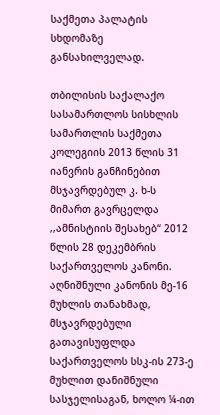საქმეთა პალატის სხდომაზე განსახილველად.

თბილისის საქალაქო სასამართლოს სისხლის სამართლის საქმეთა კოლეგიის 2013 წლის 31 იანვრის განჩინებით მსჯავრდებულ კ. ხ-ს მიმართ გავრცელდა ,,ამნისტიის შესახებ“ 2012 წლის 28 დეკემბრის საქართველოს კანონი. აღნიშნული კანონის მე-16 მუხლის თანახმად, მსჯავრდებული გათავისუფლდა საქართველოს სსკ-ის 273-ე მუხლით დანიშნული სასჯელისაგან, ხოლო ¼-ით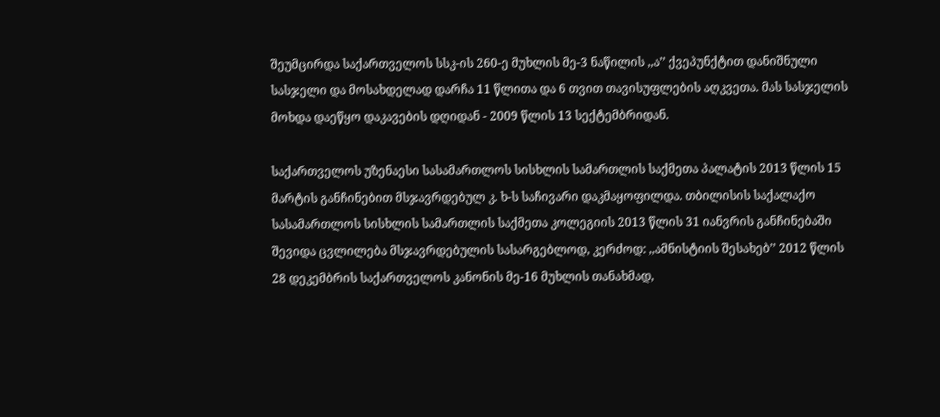შეუმცირდა საქართველოს სსკ-ის 260-ე მუხლის მე-3 ნაწილის ,,ა’’ ქვეპუნქტით დანიშნული სასჯელი და მოსახდელად დარჩა 11 წლითა და 6 თვით თავისუფლების აღკვეთა. მას სასჯელის მოხდა დაეწყო დაკავების დღიდან - 2009 წლის 13 სექტემბრიდან.

საქართველოს უზენაესი სასამართლოს სისხლის სამართლის საქმეთა პალატის 2013 წლის 15 მარტის განჩინებით მსჯავრდებულ კ. ხ-ს საჩივარი დაკმაყოფილდა. თბილისის საქალაქო სასამართლოს სისხლის სამართლის საქმეთა კოლეგიის 2013 წლის 31 იანვრის განჩინებაში შევიდა ცვლილება მსჯავრდებულის სასარგებლოდ, კერძოდ: ,,ამნისტიის შესახებ’’ 2012 წლის 28 დეკემბრის საქართველოს კანონის მე-16 მუხლის თანახმად,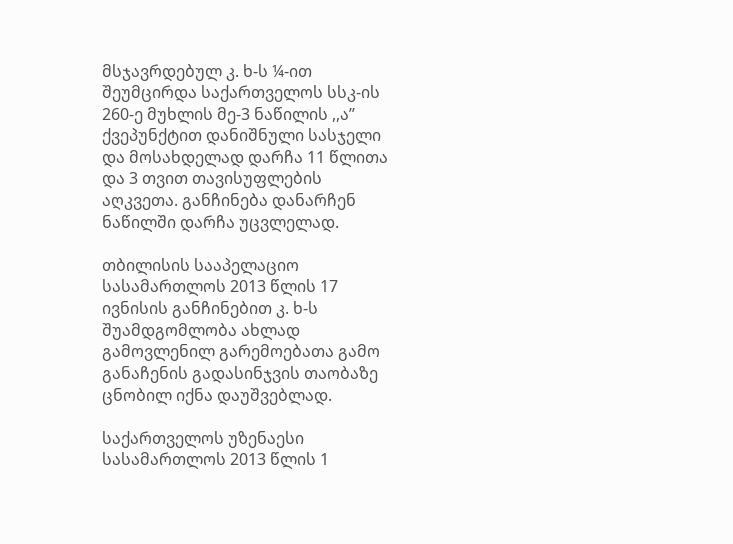მსჯავრდებულ კ. ხ-ს ¼-ით შეუმცირდა საქართველოს სსკ-ის 260-ე მუხლის მე-3 ნაწილის ,,ა’’ ქვეპუნქტით დანიშნული სასჯელი და მოსახდელად დარჩა 11 წლითა და 3 თვით თავისუფლების აღკვეთა. განჩინება დანარჩენ ნაწილში დარჩა უცვლელად.

თბილისის სააპელაციო სასამართლოს 2013 წლის 17 ივნისის განჩინებით კ. ხ-ს შუამდგომლობა ახლად გამოვლენილ გარემოებათა გამო განაჩენის გადასინჯვის თაობაზე ცნობილ იქნა დაუშვებლად.

საქართველოს უზენაესი სასამართლოს 2013 წლის 1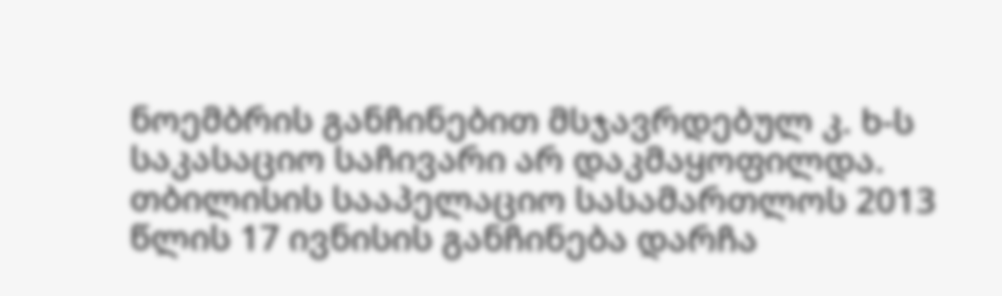ნოემბრის განჩინებით მსჯავრდებულ კ. ხ-ს საკასაციო საჩივარი არ დაკმაყოფილდა. თბილისის სააპელაციო სასამართლოს 2013 წლის 17 ივნისის განჩინება დარჩა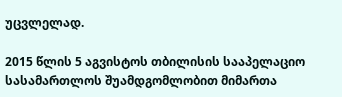უცვლელად.

2015 წლის 5 აგვისტოს თბილისის სააპელაციო სასამართლოს შუამდგომლობით მიმართა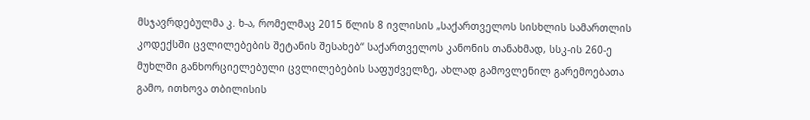მსჯავრდებულმა კ. ხ-ა, რომელმაც 2015 წლის 8 ივლისის „საქართველოს სისხლის სამართლის კოდექსში ცვლილებების შეტანის შესახებ‘‘ საქართველოს კანონის თანახმად, სსკ-ის 260-ე მუხლში განხორციელებული ცვლილებების საფუძველზე, ახლად გამოვლენილ გარემოებათა გამო, ითხოვა თბილისის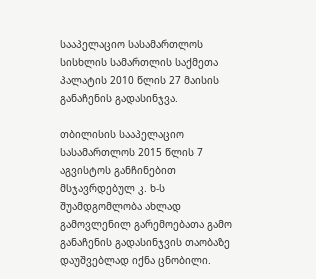სააპელაციო სასამართლოს სისხლის სამართლის საქმეთა პალატის 2010 წლის 27 მაისის განაჩენის გადასინჯვა.

თბილისის სააპელაციო სასამართლოს 2015 წლის 7 აგვისტოს განჩინებით მსჯავრდებულ კ. ხ-ს შუამდგომლობა ახლად გამოვლენილ გარემოებათა გამო განაჩენის გადასინჯვის თაობაზე დაუშვებლად იქნა ცნობილი.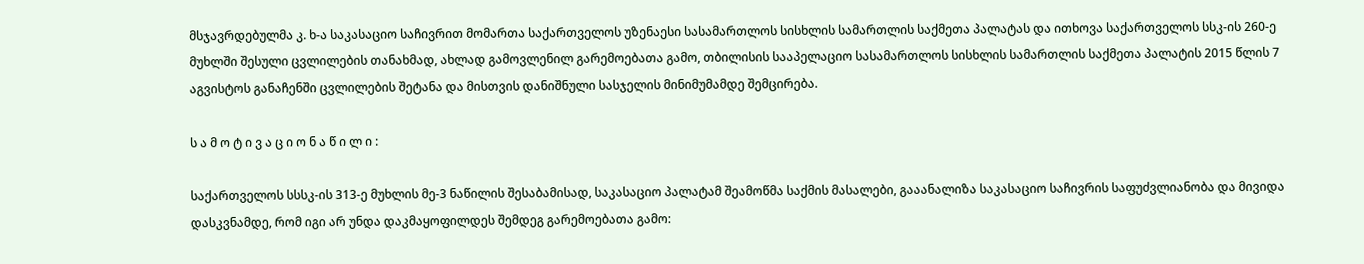მსჯავრდებულმა კ. ხ-ა საკასაციო საჩივრით მომართა საქართველოს უზენაესი სასამართლოს სისხლის სამართლის საქმეთა პალატას და ითხოვა საქართველოს სსკ-ის 260-ე მუხლში შესული ცვლილების თანახმად, ახლად გამოვლენილ გარემოებათა გამო, თბილისის სააპელაციო სასამართლოს სისხლის სამართლის საქმეთა პალატის 2015 წლის 7 აგვისტოს განაჩენში ცვლილების შეტანა და მისთვის დანიშნული სასჯელის მინიმუმამდე შემცირება.

ს ა მ ო ტ ი ვ ა ც ი ო ნ ა წ ი ლ ი :

საქართველოს სსსკ-ის 313-ე მუხლის მე-3 ნაწილის შესაბამისად, საკასაციო პალატამ შეამოწმა საქმის მასალები, გააანალიზა საკასაციო საჩივრის საფუძვლიანობა და მივიდა დასკვნამდე, რომ იგი არ უნდა დაკმაყოფილდეს შემდეგ გარემოებათა გამო: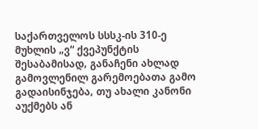საქართველოს სსსკ-ის 310-ე მუხლის „ვ“ ქვეპუნქტის შესაბამისად, განაჩენი ახლად გამოვლენილ გარემოებათა გამო გადაისინჯება, თუ ახალი კანონი აუქმებს ან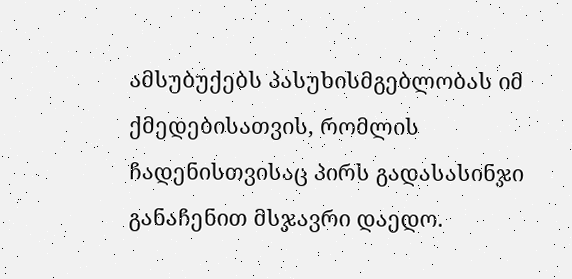ამსუბუქებს პასუხისმგებლობას იმ ქმედებისათვის, რომლის ჩადენისთვისაც პირს გადასასინჯი განაჩენით მსჯავრი დაედო.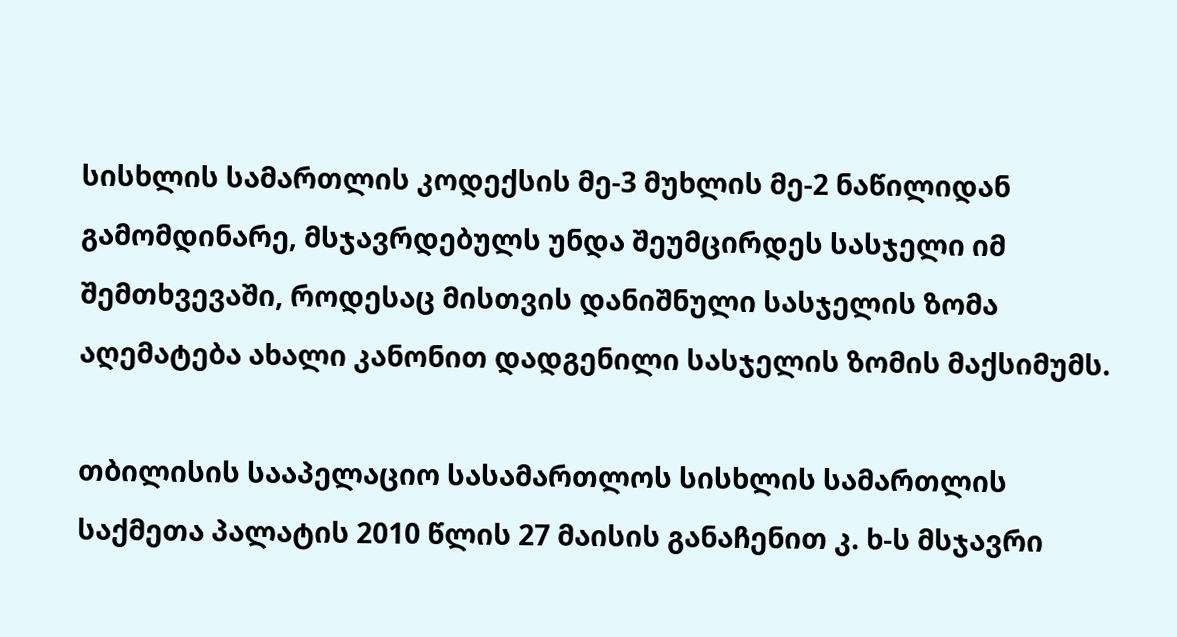სისხლის სამართლის კოდექსის მე-3 მუხლის მე-2 ნაწილიდან გამომდინარე, მსჯავრდებულს უნდა შეუმცირდეს სასჯელი იმ შემთხვევაში, როდესაც მისთვის დანიშნული სასჯელის ზომა აღემატება ახალი კანონით დადგენილი სასჯელის ზომის მაქსიმუმს.

თბილისის სააპელაციო სასამართლოს სისხლის სამართლის საქმეთა პალატის 2010 წლის 27 მაისის განაჩენით კ. ხ-ს მსჯავრი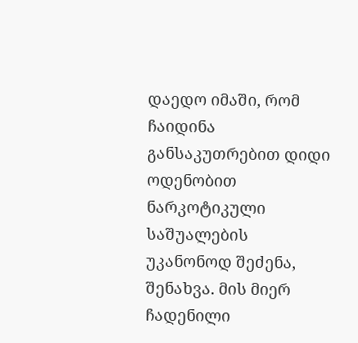დაედო იმაში, რომ ჩაიდინა განსაკუთრებით დიდი ოდენობით ნარკოტიკული საშუალების უკანონოდ შეძენა, შენახვა. მის მიერ ჩადენილი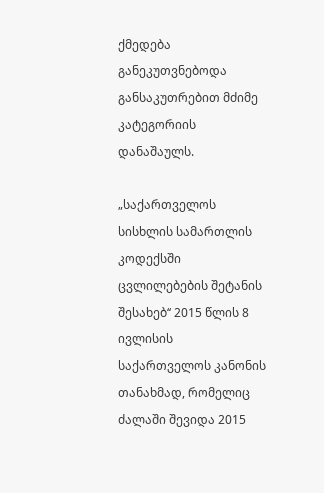ქმედება განეკუთვნებოდა განსაკუთრებით მძიმე კატეგორიის დანაშაულს.

„საქართველოს სისხლის სამართლის კოდექსში ცვლილებების შეტანის შესახებ‘‘ 2015 წლის 8 ივლისის საქართველოს კანონის თანახმად, რომელიც ძალაში შევიდა 2015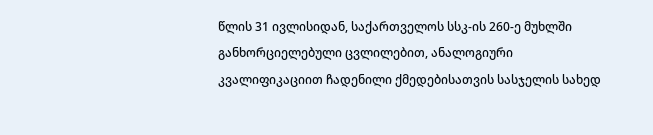წლის 31 ივლისიდან, საქართველოს სსკ-ის 260-ე მუხლში განხორციელებული ცვლილებით, ანალოგიური კვალიფიკაციით ჩადენილი ქმედებისათვის სასჯელის სახედ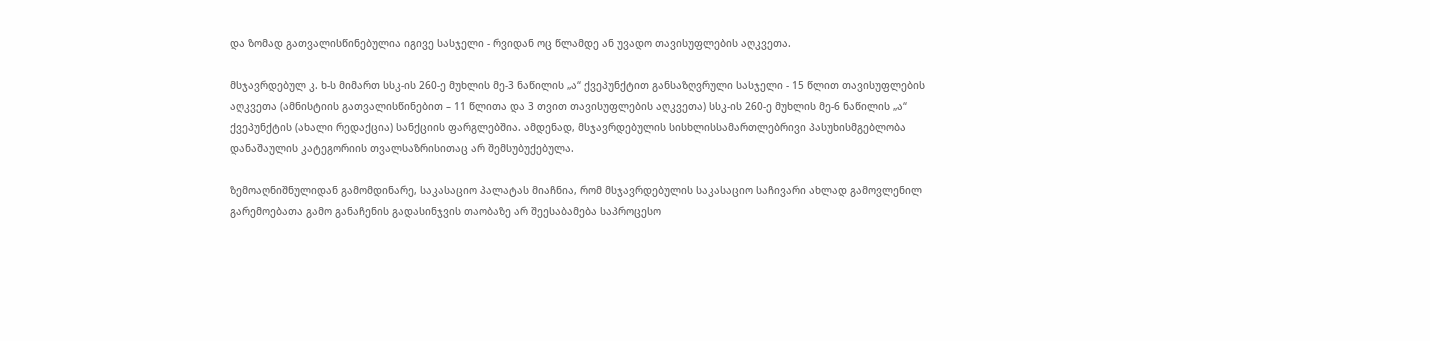და ზომად გათვალისწინებულია იგივე სასჯელი - რვიდან ოც წლამდე ან უვადო თავისუფლების აღკვეთა.

მსჯავრდებულ კ. ხ-ს მიმართ სსკ-ის 260-ე მუხლის მე-3 ნაწილის „ა“ ქვეპუნქტით განსაზღვრული სასჯელი - 15 წლით თავისუფლების აღკვეთა (ამნისტიის გათვალისწინებით – 11 წლითა და 3 თვით თავისუფლების აღკვეთა) სსკ-ის 260-ე მუხლის მე-6 ნაწილის „ა“ ქვეპუნქტის (ახალი რედაქცია) სანქციის ფარგლებშია. ამდენად, მსჯავრდებულის სისხლისსამართლებრივი პასუხისმგებლობა დანაშაულის კატეგორიის თვალსაზრისითაც არ შემსუბუქებულა.

ზემოაღნიშნულიდან გამომდინარე, საკასაციო პალატას მიაჩნია, რომ მსჯავრდებულის საკასაციო საჩივარი ახლად გამოვლენილ გარემოებათა გამო განაჩენის გადასინჯვის თაობაზე არ შეესაბამება საპროცესო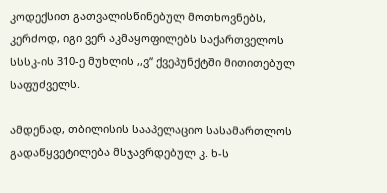კოდექსით გათვალისწინებულ მოთხოვნებს, კერძოდ, იგი ვერ აკმაყოფილებს საქართველოს სსსკ-ის 310-ე მუხლის ,,ვ“ ქვეპუნქტში მითითებულ საფუძველს.

ამდენად, თბილისის სააპელაციო სასამართლოს გადაწყვეტილება მსჯავრდებულ კ. ხ-ს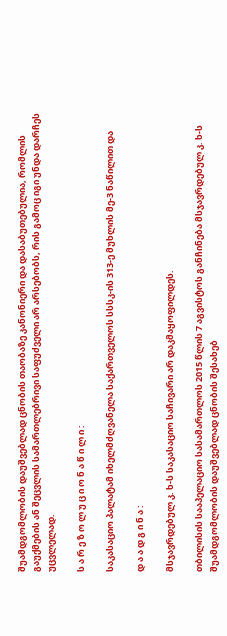შუამდგომლობის დაუშვებლად ცნობის თაობაზე კანონიერი და დასაბუთებულია, რომლის გაუქმების ან შეცვლის სამართლებრივი საფუძველი არ არსებობს, რის გამოც იგი უნდა დარჩეს უცვლელად.

ს ა რ ე ზ ო ლ უ ც ი ო ნ ა წ ი ლ ი :

საკასაციო პალატამ იხელმძღვანელა საქართველოს სსსკ-ის 313-ე მუხლის მე-3 ნაწილით და

დ ა ა დ გ ი ნ ა :

მსჯავრდებულ კ. ხ-ს საკასაციო საჩივარი არ დაკმაყოფილდეს.

თბილისის სააპელაციო სასამართლოს 2015 წლის 7 აგვისტოს განჩინება მსჯავრდებულ კ. ხ-ს შუამდგომლობის დაუშვებლად ცნობის შესახებ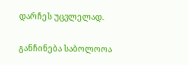დარჩეს უცვლელად.

განჩინება საბოლოოა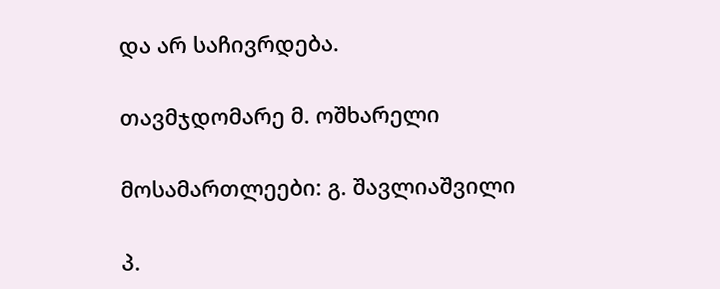და არ საჩივრდება.

თავმჯდომარე მ. ოშხარელი

მოსამართლეები: გ. შავლიაშვილი

პ.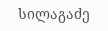სილაგაძე